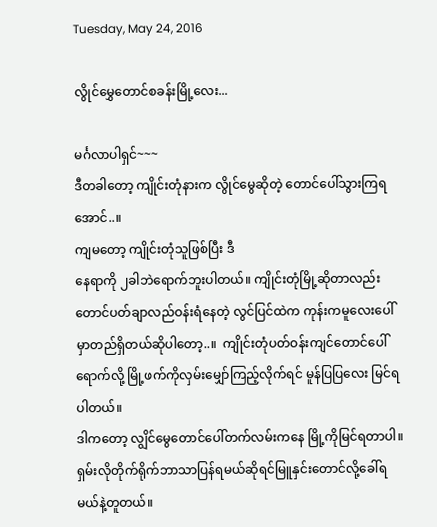Tuesday, May 24, 2016

လွိုင်မွှေတောင်စခန်းမြို့လေး...

မင်္ဂလာပါရှင်~~~
ဒီတခါတော့ ကျိုင်းတုံနားက လွိုင်မွေဆိုတဲ့ တောင်ပေါ်သွားကြရအောင်..။
ကျမတော့ ကျိုင်းတုံသူဖြစ်ပြီး ဒီ
နေရာကို ၂ခါဘဲရောက်ဘူးပါတယ်။ ကျိုင်းတုံမြို့ဆိုတာလည်း တောင်ပတ်ချာလည်ဝန်းရံနေတဲ့ လွင်ပြင်ထဲက ကုန်းကမူလေးပေါ်မှာတည်ရှိတယ်ဆိုပါတော့..။  ကျိုင်းတုံပတ်ဝန်းကျင်တောင်ပေါ်ရောက်လို့ မြို့ဖက်ကိုလှမ်းမျှော်ကြည့်လိုက်ရင် မူန်ပြပြလေး မြင်ရပါတယ်။
ဒါကတော့ လျွိင်မွေတောင်ပေါ်တက်လမ်းကနေ မြို့ကိုမြင်ရတာပါ။ ရှမ်းလိုတိုက်ရိုက်ဘာသာပြန်ရမယ်ဆိုရင်မြူနှင်းတောင်လို့ခေါ်ရမယ်နဲ့တူတယ်။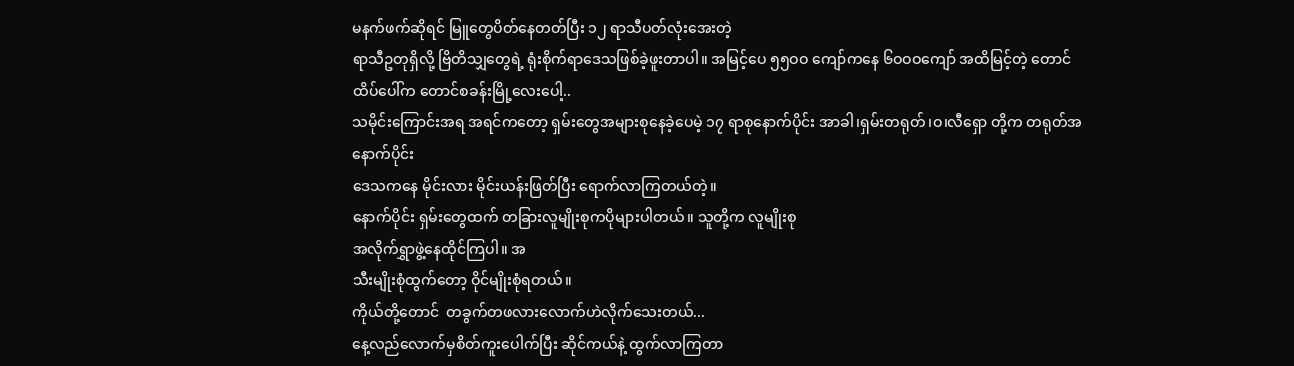မနက်ဖက်ဆိုရင် မြူတွေပိတ်နေတတ်ပြီး ၁၂ ရာသီပတ်လုံးအေးတဲ့
ရာသီဥတုရှိလို့ ဗြိတိသျှတွေရဲ့ ရုံးစိုက်ရာဒေသဖြစ်ခဲ့ဖူးတာပါ။ အမြင့်ပေ ၅၅ဝဝ ကျော်ကနေ ၆ဝဝဝကျော် အထိမြင့်တဲ့ တောင်ထိပ်ပေါ်က တောင်စခန်းမြို့လေးပေါ့..
သမိုင်းကြောင်းအရ အရင်ကတော့ ရှမ်းတွေအများစုနေခဲ့ပေမဲ့ ၁၇ ရာစုနောက်ပိုင်း အာခါ၊ရှမ်းတရုတ်၊ဝ၊လီရှော တို့က တရုတ်အနောက်ပိုင်း
ဒေသကနေ မိုင်းလား မိုင်းယန်းဖြတ်ပြီး ရောက်လာကြတယ်တဲ့။
နောက်ပိုင်း ရှမ်းတွေထက် တခြားလူမျိုးစုကပိုများပါတယ်။ သူတို့က လူမျိုးစု
အလိုက်ရွှာဖွဲ့နေထိုင်ကြပါ။ အ
သီးမျိုးစုံထွက်တော့ ဝိုင်မျိုးစုံရတယ်။
ကိုယ်တို့တောင်  တခွက်တဖလားလောက်ဟဲလိုက်သေးတယ်...
နေ့လည်လောက်မှစိတ်ကူးပေါက်ပြီး ဆိုင်ကယ်နဲ့ ထွက်လာကြတာ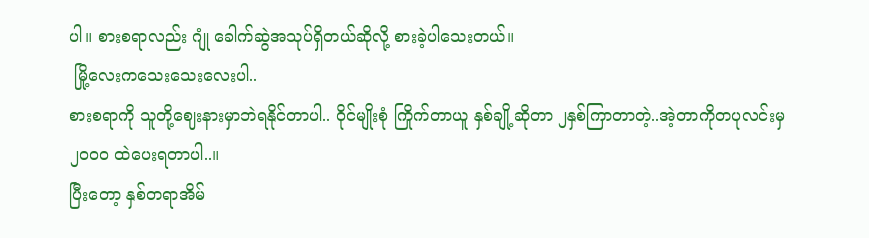ပါ။ စားစရာလည်း ဂျုံ ခေါက်ဆွဲအသုပ်ရှိတယ်ဆိုလို့ စားခဲ့ပါသေးတယ်။
 မြို့လေးကသေးသေးလေးပါ..
စားစရာကို သူတို့ဈေးနားမှာဘဲရနိုင်တာပါ.. ဝိုင်မျိုးစုံ ကြိုက်တာယူ နှစ်ချို့ဆိုတာ ၂နှစ်ကြာတာတဲ့..အဲ့တာကိုတပုလင်းမှ ၂ဝဝဝ ထဲပေးရတာပါ..။
ပြီးတော့ နှစ်တရာအိမ်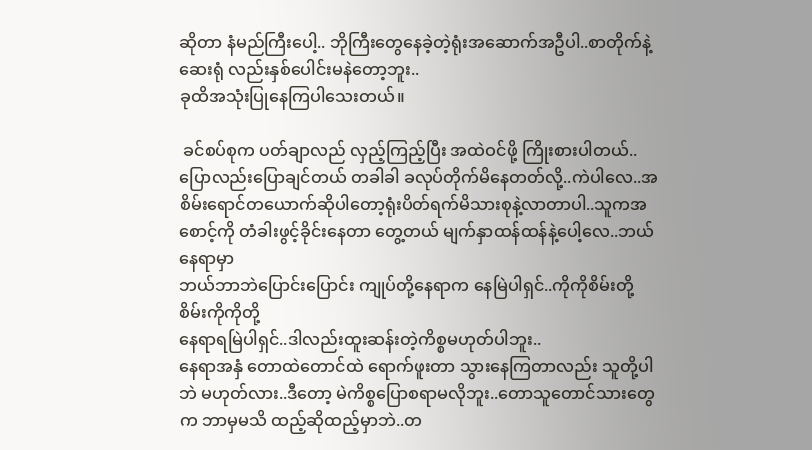ဆိုတာ နံမည်ကြီးပေါ့.. ဘိုကြီးတွေနေခဲ့တဲ့ရုံးအဆောက်အဦပါ..စာတိုက်နဲ့ဆေးရုံ လည်းနှစ်ပေါင်းမနဲတော့ဘူး..
ခုထိအသုံးပြုနေကြပါသေးတယ်။

 ခင်စပ်စုက ပတ်ချာလည် လှည့်ကြည့်ပြီး အထဲဝင်ဖို့ ကြိုးစားပါတယ်..
ပြောလည်းပြောချင်တယ် တခါခါ ခလုပ်တိုက်မိနေတတ်လို့..ကဲပါလေ..အစိမ်းရောင်တယောက်ဆိုပါတော့ရုံးပိတ်ရက်မိသားစုနဲ့လာတာပါ..သူကအစောင့်ကို တံခါးဖွင့်ခိုင်းနေတာ တွေ့တယ် မျက်နှာထန်ထန်နဲ့ပေါ့လေ..ဘယ်နေရာမှာ
ဘယ်ဘာဘဲပြောင်းပြောင်း ကျုပ်တို့နေရာက နေမြဲပါရှင်..ကိုကိုစိမ်းတို့ စိမ်းကိုကိုတို့
နေရာရမြဲပါရှင်..ဒါလည်းထူးဆန်းတဲ့ကိစ္စမဟုတ်ပါဘူး..
နေရာအနှံ တောထဲတောင်ထဲ ရောက်ဖူးတာ သွားနေကြတာလည်း သူတို့ပါဘဲ မဟုတ်လား..ဒီတော့ မဲကိစ္စပြောစရာမလိုဘူး..တောသူတောင်သားတွေက ဘာမှမသိ ထည့်ဆိုထည့်မှာဘဲ..တ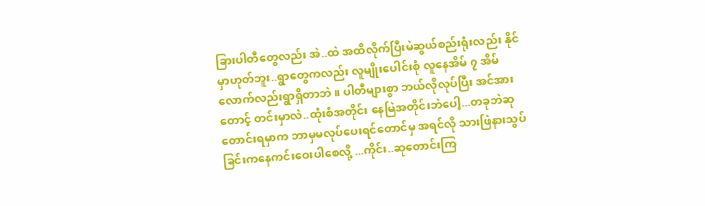ခြားပါတီတွေလည်း အဲ..ထဲ အထိလိုက်ပြီးမဲဆွယ်စည်းရုံးလည်း နိုင်မှာဟုတ်ဘူး..ရွာတွေကလည်း လူမျိုးပေါင်းစုံ လူနေအိမ် ၇ အိမ်
လောက်လည်းရွာရှိတာဘဲ။ ပါတီများစွာ ဘယ်လိုလုပ်ပြီး အင်အားတောင့် တင်းမှာလဲ..ထုံးစံအတိုင်း နေမြဲအတိုင်းဘဲပေါ့...တခုဘဲဆုတောင်းရမှာက ဘာမှမလုပ်ပေးရင်တောင်မှ အရင်လို သားဖြဲနားသွပ်ခြင်းကနေကင်းဝေးပါစေလို့ ...ကိုင်း..ဆုတောင်းကြ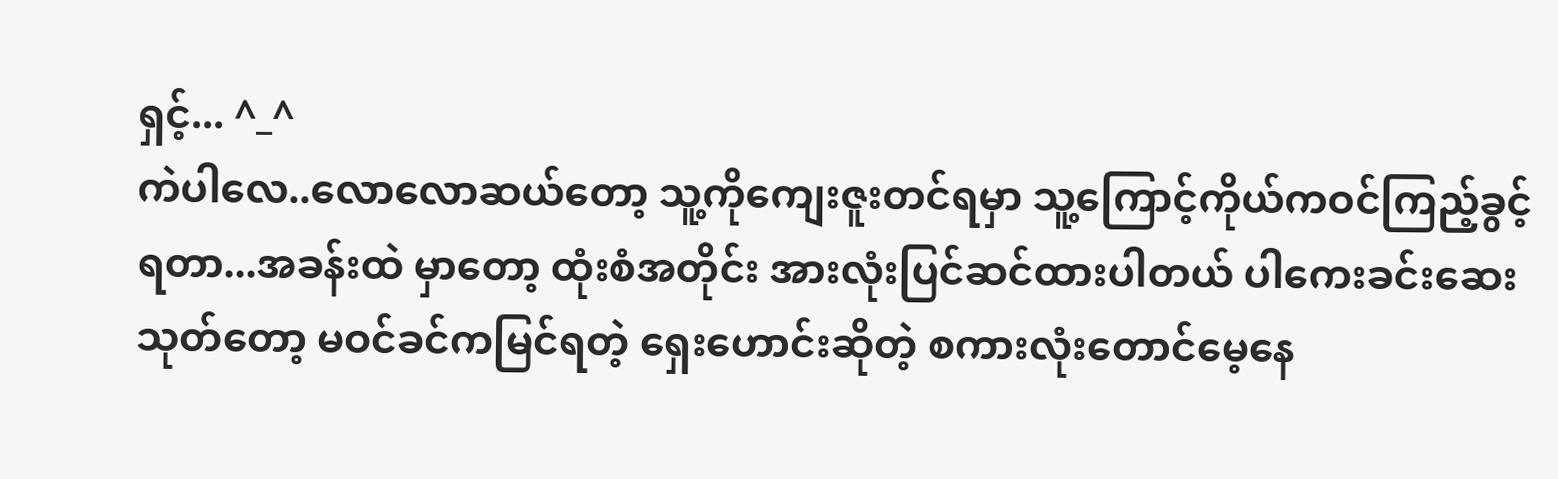ရှင့်... ^_^
ကဲပါလေ..လောလောဆယ်တော့ သူ့ကိုကျေးဇူးတင်ရမှာ သူ့ကြောင့်ကိုယ်ကဝင်ကြည့်ခွင့်ရတာ...အခန်းထဲ မှာတော့ ထုံးစံအတိုင်း အားလုံးပြင်ဆင်ထားပါတယ် ပါကေးခင်းဆေးသုတ်တော့ မဝင်ခင်ကမြင်ရတဲ့ ရှေးဟောင်းဆိုတဲ့ စကားလုံးတောင်မေ့နေ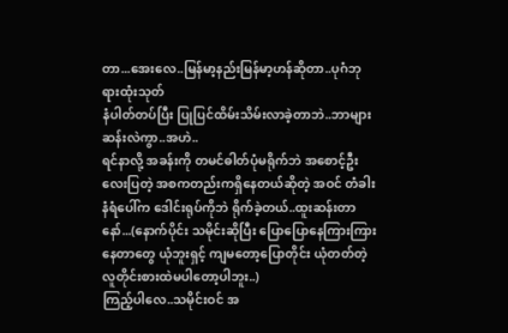တာ...အေးလေ..မြန်မာ့နည်းမြန်မာ့ဟန်ဆိုတာ..ပုဂံဘုရားထုံးသုတ်
နံပါတ်တပ်ပြီး ပြုပြင်ထိမ်းသိမ်းလာခဲ့တာဘဲ..ဘာများဆန်းလဲကွာ..အဟဲ..
ရင်နာလို့ အခန်းကို တမင်ဓါတ်ပုံမရိုက်ဘဲ အစောင့်ဦးလေးပြတဲ့ အစကတည်းကရှိနေတယ်ဆိုတဲ့ အဝင် တံခါးနံရံပေါ်က ဒေါင်းရုပ်ကိုဘဲ ရိုက်ခဲ့တယ်..ထူးဆန်းတာနော်...(နောက်ပိုင်း သမိုင်းဆိုပြီး ပြောပြောနေကြားကြားနေတာတွေ ယုံဘူးရှင့် ကျမတော့ပြောတိုင်း ယုံတတ်တဲ့လူတိုင်းစားထဲမပါတော့ပါဘူး..)
ကြည့်ပါလေ..သမိုင်းဝင် အ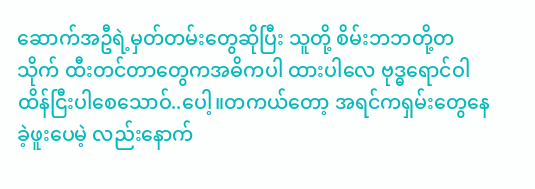ဆောက်အဦရဲ့မှတ်တမ်းတွေဆိုပြီး သူတို့ စိမ်းဘဘတို့တသိုက် ထီးတင်တာတွေကအဓိကပါ ထားပါလေ ဗုဒ္ဓရောင်ဝါထိန်ငြီးပါစေသောဝ်..ပေါ့။တကယ်တော့ အရင်ကရှမ်းတွေနေခဲ့ဖူးပေမဲ့ လည်းနောက်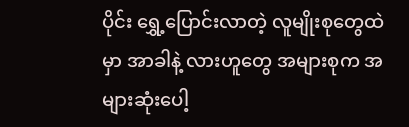ပိုင်း ရွှေ့ပြောင်းလာတဲ့ လူမျိုးစုတွေထဲမှာ အာခါနဲ့ လားဟူတွေ အများစုက အ များဆုံးပေါ့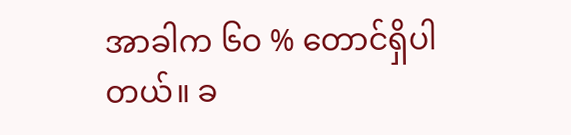အာခါက ၆ဝ % တောင်ရှိပါတယ်။ ခ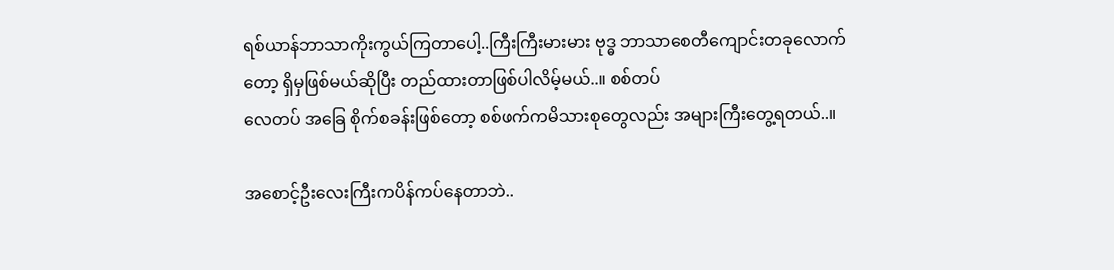ရစ်ယာန်ဘာသာကိုးကွယ်ကြတာပေါ့..ကြီးကြီးမားမား ဗုဒ္ဓ ဘာသာစေတီကျောင်းတခုလောက်တော့ ရှိမှဖြစ်မယ်ဆိုပြီး တည်ထားတာဖြစ်ပါလိမ့်မယ်..။ စစ်တပ်
လေတပ် အခြေ စိုက်စခန်းဖြစ်တော့ စစ်ဖက်ကမိသားစုတွေလည်း အများကြီးတွေ့ရတယ်..။

အစောင့်ဦးလေးကြီးကပိန်ကပ်နေတာဘဲ..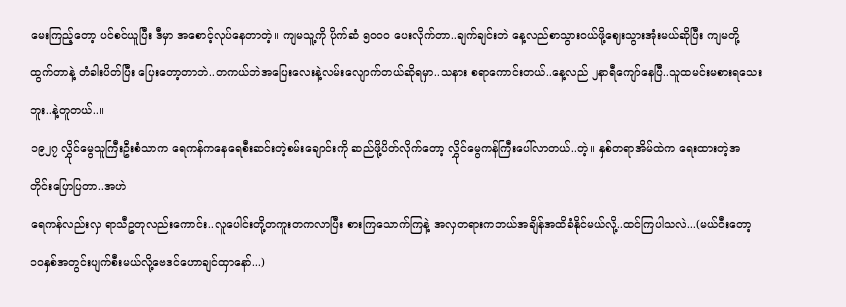မေးကြည့်တော့ ပင်စင်ယူပြီး ဒီမှာ အစောင့်လုပ်နေတာတဲ့။ ကျမသူ့ကို ပိုက်ဆံ ၅ဝဝဝ ပေးလိုက်တာ..ချက်ချင်းဘဲ နေ့လည်စာသွားဝယ်ဖို့ဈေးသွားအုံးမယ်ဆိုပြီး ကျမတို့ ထွက်တာနဲ့ တံခါးပိတ်ပြီး ပြေးတော့တာဘဲ..တကယ်ဘဲအပြေးလေးနဲ့လမ်းလျောက်တယ်ဆိုရမှာ..သနား စရာကောင်းတယ်..နေ့လည် ၂နာရီကျော်နေပြီ..သူထမင်းမစားရသေးဘူး..နဲ့တူတယ်..။
၁၉၂၇ လွှိုင်မွေသူကြီးဦးစံသာက ရေကန်ကနေရေစီးဆင်းတဲ့စမ်းချောင်းကို ဆည်ဖို့ပိတ်လိုက်တော့ လွှိုင်မွေကန်ကြီးပေါ်လာတယ်..တဲ့။ နှစ်တရာအိမ်ထဲက ရေးထားတဲ့အတိုင်းပြောပြတာ..အဟဲ
ရေကန်လည်းလှ ရာသီဥတုလည်းကောင်း..လူပေါင်းတို့တကူးတကလာပြီး စားကြသောက်ကြနဲ့ အလှတရားကဘယ်အချိန်အထိခံနိုင်မယ်လို့..ထင်ကြပါသလဲ...(မယ်ငီးတော့ ၁ဝနှစ်အတွင်းပျက်စီးမယ်လို့ဗေဒင်ဟောချင်ထှာနော်...)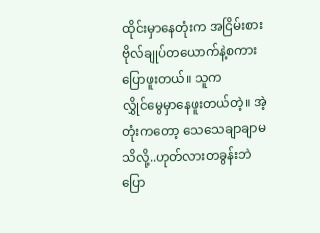ထိုင်းမှာနေတုံးက အငြိမ်းစားဗိုလ်ချုပ်တယောက်နဲ့စကားပြောဖူးတယ်။ သူက
လွှိုင်မွေမှာနေဖူးတယ်တဲ့။ အဲ့
တုံးကတော့ သေသေချာချာမသိလို့..ဟုတ်လားတခွန်းဘဲပြော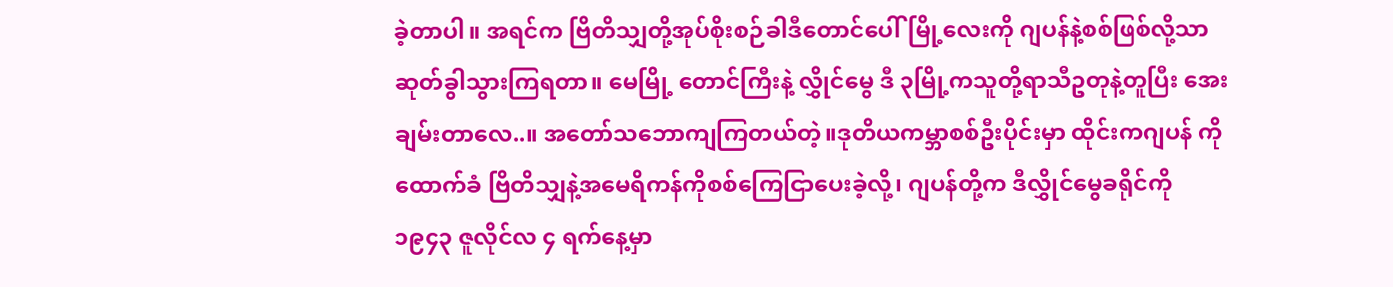ခဲ့တာပါ။ အရင်က ဗြိတိသျှတို့အုပ်စိုးစဉ်ခါဒီတောင်ပေါ်မြို့လေးကို ဂျပန်နဲ့စစ်ဖြစ်လို့သာဆုတ်ခွါသွားကြရတာ။ မေမြို့ တောင်ကြီးနဲ့ လွှိုင်မွေ ဒီ ၃မြို့ကသူတို့ရာသီဥတုနဲ့တူပြီး အေးချမ်းတာလေ..။ အတော်သဘောကျကြတယ်တဲ့။ဒုတိယကမ္ဘာစစ်ဦးပိုင်းမှာ ထိုင်းကဂျပန် ကိုထောက်ခံ ဗြိတိသျှနဲ့အမေရိကန်ကိုစစ်ကြေငြာပေးခဲ့လို့၊ ဂျပန်တို့က ဒီလွှိုင်မွေခရိုင်ကို ၁၉၄၃ ဇူလိုင်လ ၄ ရက်နေ့မှာ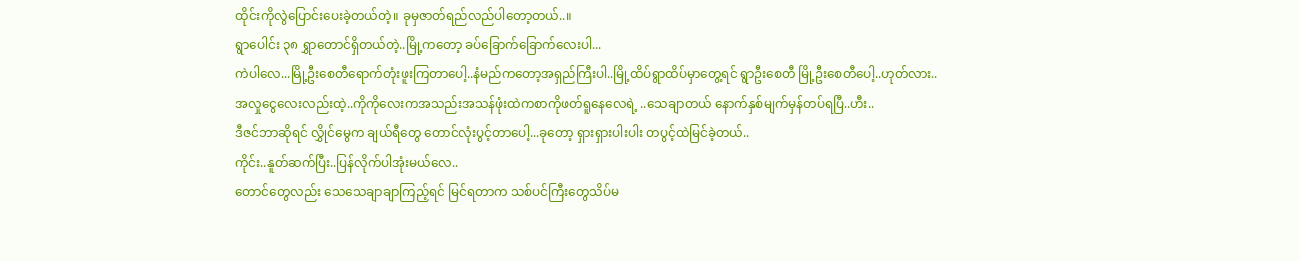ထိုင်းကိုလွဲပြောင်းပေးခဲ့တယ်တဲ့။ ခုမှဇာတ်ရည်လည်ပါတော့တယ်..။
ရွာပေါင်း ၃၈ ရွှာတောင်ရှိတယ်တဲ့..မြို့ကတော့ ခပ်ခြောက်ခြောက်လေးပါ...
ကဲပါလေ...မြို့ဦးစေတီရောက်တုံးဖူးကြတာပေါ့..နံမည်ကတော့အရှည်ကြီးပါ..မြို့ထိပ်ရွာထိပ်မှာတွေ့ရင် ရွာဦးစေတီ မြို့ဦးစေတီပေါ့..ဟုတ်လား..
အလှုငွေလေးလည်းထဲ့..ကိုကိုလေးကအသည်းအသန်ဖုံးထဲကစာကိုဖတ်ရူနေလေရဲ့ ..သေချာတယ် နောက်နှစ်မျက်မှန်တပ်ရပြီ..ဟီး..
ဒီဇင်ဘာဆိုရင် လွှိုင်မွေက ချယ်ရီတွေ တောင်လုံးပွင့်တာပေါ့...ခုတော့ ရှားရှားပါးပါး တပွင့်ထဲမြင်ခဲ့တယ်..
ကိုင်း..နူတ်ဆက်ပြီး..ပြန်လိုက်ပါအုံးမယ်လေ..
တောင်တွေလည်း သေသေချာချာကြည့်ရင် မြင်ရတာက သစ်ပင်ကြီးတွေသိပ်မ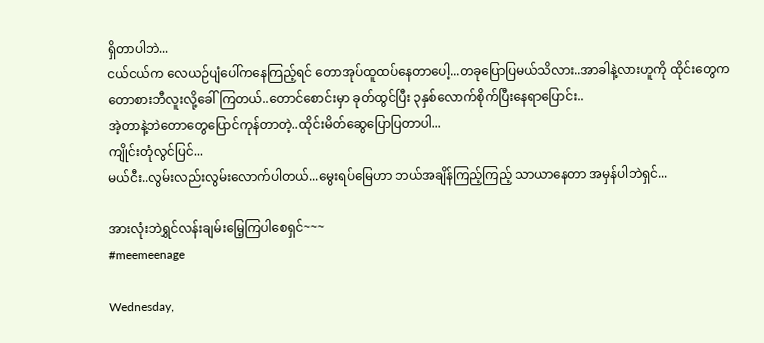ရှိတာပါဘဲ...
ငယ်ငယ်က လေယဉ်ပျံပေါ်ကနေကြည့်ရင် တောအုပ်ထူထပ်နေတာပေါ့...တခုပြောပြမယ်သိလား..အာခါနဲ့လားဟူကို ထိုင်းတွေက တောစားဘီလူးလို့ခေါ်ကြတယ်..တောင်စောင်းမှာ ခုတ်ထွင်ပြီး ၃နှစ်လောက်စိုက်ပြီးနေရာပြောင်း..
အဲ့တာနဲ့ဘဲတောတွေပြောင်ကုန်တာတဲ့..ထိုင်းမိတ်ဆွေပြောပြတာပါ...
ကျိုင်းတုံလွင်ပြင်...
မယ်ငီး..လွမ်းလည်းလွမ်းလောက်ပါတယ်...မွေးရပ်မြေဟာ ဘယ်အချိန်ကြည့်ကြည့် သာယာနေတာ အမှန်ပါဘဲရှင်...

အားလုံးဘဲရွှင်လန်းချမ်းမြေ့ကြပါစေရှင်~~~
#meemeenage

Wednesday,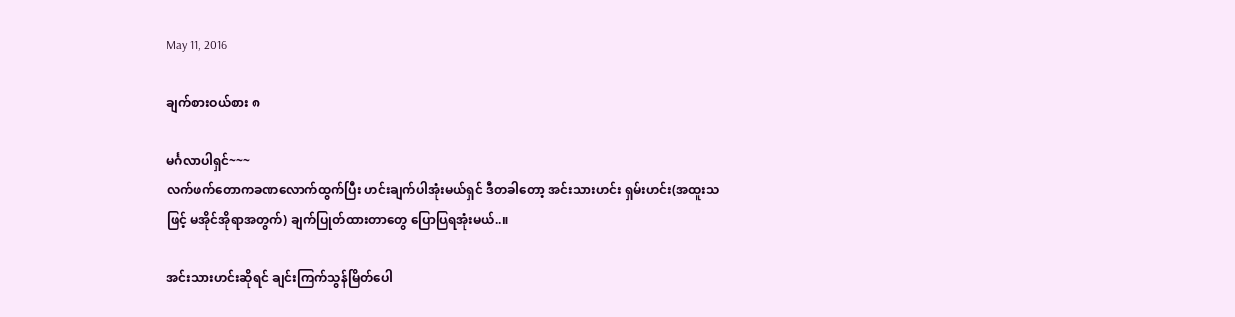May 11, 2016

ချက်စားဝယ်စား ၈

မင်္ဂလာပါရှင်~~~
လက်ဖက်တောကခဏလောက်ထွက်ပြီး ဟင်းချက်ပါအုံးမယ်ရှင် ဒီတခါတော့ အင်းသားဟင်း ရှမ်းဟင်း(အထူးသဖြင့် မအိုင်အိုရာအတွက်) ချက်ပြုတ်ထားတာတွေ ပြောပြရအုံးမယ်..။

အင်းသားဟင်းဆိုရင် ချင်းကြက်သွန်မြိတ်ပေါ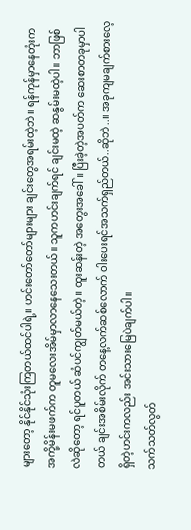များတော့ နိုင်နိုင်သုံးကြတယ်ထင်ပါရဲ့။ ဟင်းတော်တော်များများ ချင်းတွေအရမ်းထဲ့ဘဲ။ ရန်ကုန်မှာနေတုံးက အကို့မိန်းမဖက်က တူမလေးအိမ်မှာလာနေသေးတယ်။ သူကဟင်းချက်ရင် ချင်းမထဲ့ ဆနွမ်းမထဲ့ပါ။ ဘာဖြစ်လဲဆိုတော့ ရင်ပူတယ် ဆံပင်ကျွတ်မယ်တဲ့။ ထူးဆန်းတဲ့ အတွေးအခေါ်။ ပြီးခဲ့တဲ့အပတ်က ဆေးစာတခုမှာပါတယ် ချင်းအစိမ်းလိုက် တနေ့လက်ဆစ်လောက် ဝါးပေးရင်အသက်ရှည်တယ်..ဆိုဘဲ..။ အခုကျမချက်စားလေ့ရှိတဲ့ဟင်းကလည်း အင်းသားမြေပဲချက်ပါ။
သက်သတ်လွတ်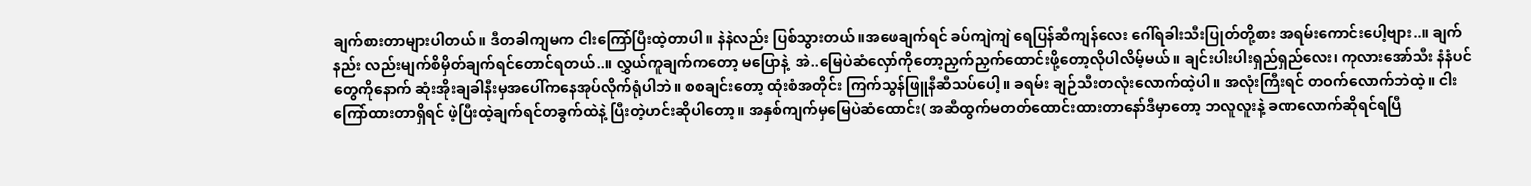ချက်စားတာများပါတယ်။ ဒီတခါကျမက ငါးကြော်ပြီးထဲ့တာပါ။ နဲနဲလည်း ပြစ်သွားတယ်။အဖေချက်ရင် ခပ်ကျဲကျဲ ရေပြန်ဆီကျန်လေး ဂေါ်ရခါးသီးပြုတ်တို့စား အရမ်းကောင်းပေါ့ဗျား..။ ချက်နည်း လည်းမျက်စိမှိတ်ချက်ရင်တောင်ရတယ်..။ လွှယ်ကူချက်ကတော့ မပြောနဲ့  အဲ..မြေပဲဆံလှော်ကိုတော့ညှက်ညှက်ထောင်းဖို့တော့လိုပါလိမ့်မယ်။ ချင်းပါးပါးရှည်ရှည်လေး၊ ကုလားအော်သီး နံနံပင်တွေကိုနောက် ဆုံးအိုးချခါနီးမှအပေါ်ကနေအုပ်လိုက်ရုံပါဘဲ။ စစချင်းတော့ ထုံးစံအတိုင်း ကြက်သွန်ဖြူနီဆီသပ်ပေါ့။ ခရမ်း ချဉ်သီးတလုံးလောက်ထဲ့ပါ။ အလုံးကြီးရင် တဝက်လောက်ဘဲထဲ့။ ငါးကြော်ထားတာရှိရင် ဖဲ့ပြီးထဲ့ချက်ရင်တခွက်ထဲနဲ့ ပြီးတဲ့ဟင်းဆိုပါတော့။ အနှစ်ကျက်မှမြေပဲဆံထောင်း( အဆီထွက်မတတ်ထောင်းထားတာနော်ဒီမှာတော့ ဘလူလူးနဲ့ ခဏလောက်ဆိုရင်ရပြီ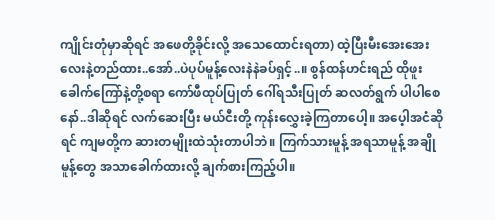ကျိုင်းတုံမှာဆိုရင် အဖေတို့ခိုင်းလို့ အသေထောင်းရတာ) ထဲ့ပြီးမီးအေးအေးလေးနဲ့တည်ထား..အော်..ပဲပုပ်မူန့်လေးနဲနဲခပ်ရှင့်..။ စွန်ထန်ဟင်းရည် ထိုဖူးခေါက်ကြော်နဲ့တို့စရာ ကော်ဖီထုပ်ပြုတ် ဂေါ်ရသီးပြုတ် ဆလတ်ရွက် ပါပါစေနော်..ဒါဆိုရင် လက်ဆေးပြီး မယ်ငီးတို့ ကုန်းလွှေးခဲ့ကြတာပေါ့။ အပေ့ါအငံဆိုရင် ကျမတို့က ဆားတမျိုးထဲသုံးတာပါဘဲ။ ကြက်သားမူန့် အရသာမူန့် အချိုမူန့်တွေ အသာခေါက်ထားလို့ ချက်စားကြည့်ပါ။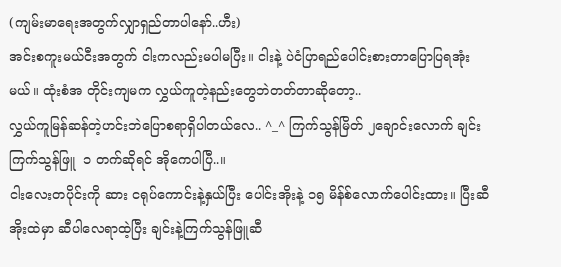(ကျမ်းမာရေးအတွက်လျှာရှည်တာပါနော်..ဟီး)
အင်းစကူးမယ်ငီးအတွက် ငါးကလည်းမပါမပြီး။ ငါးနဲ့ ပဲငံပြာရည်ပေါင်းစားတာပြောပြရအုံးမယ်။ ထုံးစံအ တိုင်းကျမက လွှယ်ကူတဲ့နည်းတွေဘဲတတ်တာဆိုတော့..
လွှယ်ကူမြန်ဆန်တဲ့ဟင်းဘဲပြောစရာရှိပါတယ်လေ.. ^_^ ကြက်သွန်မြိတ် ၂ချောင်းလောက် ချင်း ကြက်သွန်ဖြူ  ၁ တက်ဆိုရင် အိုကေပါပြီ..။
ငါးလေးတပိုင်းကို ဆား ငရုပ်ကောင်းနဲ့နှယ်ပြီး ပေါင်းအိုးနဲ့ ၁၅ မိန်စ်လောက်ပေါင်းထား။ ပြီးဆီအိုးထဲမှာ ဆီပါလေရာထဲ့ပြီး ချင်းနဲ့ကြက်သွန်ဖြူဆီ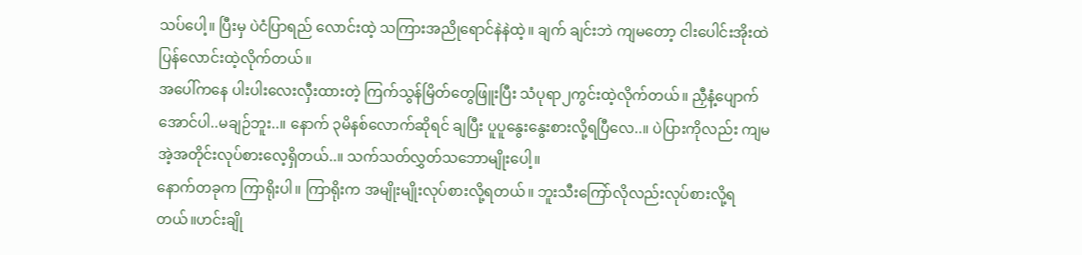သပ်ပေါ့။ ပြီးမှ ပဲငံပြာရည် လောင်းထဲ့ သကြားအညိုရောင်နဲနဲထဲ့။ ချက် ချင်းဘဲ ကျမတော့ ငါးပေါင်းအိုးထဲ ပြန်လောင်းထဲ့လိုက်တယ်။
အပေါ်ကနေ ပါးပါးလေးလှီးထားတဲ့ ကြက်သွန်မြိတ်တွေဖြူးပြီး သံပုရာ၂ကွင်းထဲ့လိုက်တယ်။ ညှီနံ့ပျောက်အောင်ပါ..မချဉ်ဘူး..။ နောက် ၃မိနစ်လောက်ဆိုရင် ချပြီး ပူပူနွေးနွေးစားလို့ရပြီလေ..။ ပဲပြားကိုလည်း ကျမအဲ့အတိုင်းလုပ်စားလေ့ရှိတယ်..။ သက်သတ်လွှတ်သဘောမျိုးပေါ့။
နောက်တခုက ကြာရိုးပါ။ ကြာရိုးက အမျိုးမျိုးလုပ်စားလို့ရတယ်။ ဘူးသီးကြော်လိုလည်းလုပ်စားလို့ရတယ်။ဟင်းချို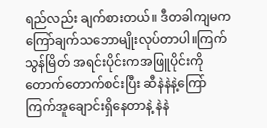ရည်လည်း ချက်စားတယ်။ ဒီတခါကျမက ကြော်ချက်သဘောမျိုးလုပ်တာပါ။ကြက်သွန်မြိတ် အရင်းပိုင်းကအဖြူပိုင်းကိုတောက်တောက်စင်းပြီး ဆီနဲနဲနဲ့ကြော် ကြက်အူချောင်းရှိနေတာနဲ့ နဲနဲ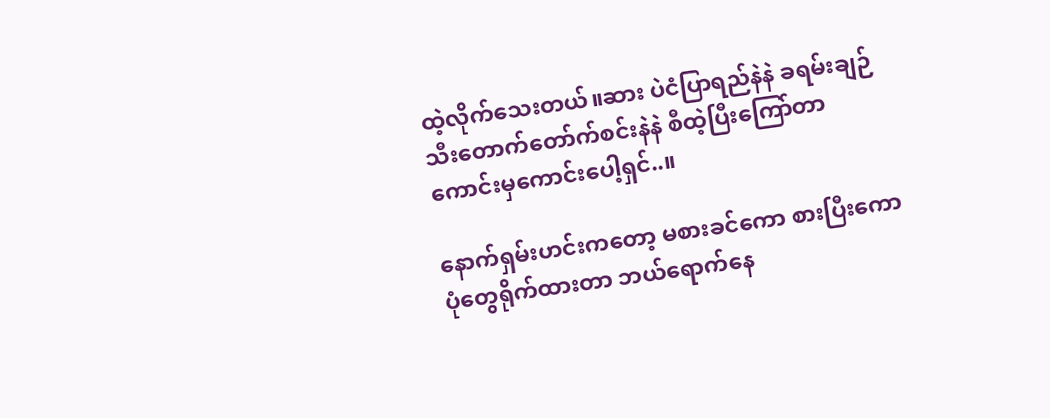ထဲ့လိုက်သေးတယ်။ဆား ပဲငံပြာရည်နဲနဲ ခရမ်းချဉ်သီးတောက်တော်က်စင်းနဲနဲ စီထဲ့ပြီးကြော်တာ ကောင်းမှကောင်းပေါ့ရှင်..။

နောက်ရှမ်းဟင်းကတော့ မစားခင်ကော စားပြီးကော ပုံတွေရိုက်ထားတာ ဘယ်ရောက်နေ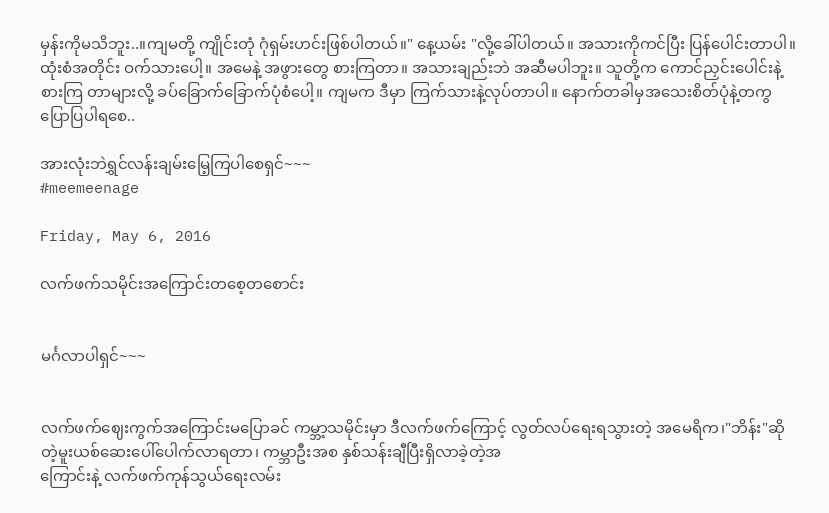မှန်းကိုမသိဘူး..။ကျမတို့ ကျိုင်းတုံ ဂုံရှမ်းဟင်းဖြစ်ပါတယ်။" နေ့ယမ်း "လို့ခေါ်ပါတယ်။ အသားကိုကင်ပြီး ပြန်ပေါင်းတာပါ။ထုံးစံအတိုင်း ဝက်သားပေါ့။ အမေနဲ့ အဖွားတွေ စားကြတာ။ အသားချည်းဘဲ အဆီမပါဘူး။ သူတို့က ကောင်ညှင်းပေါင်းနဲ့စားကြ တာများလို့ ခပ်ခြောက်ခြောက်ပုံစံပေါ့။ ကျမက ဒီမှာ ကြက်သားနဲ့လုပ်တာပါ။ နောက်တခါမှအသေးစိတ်ပုံနဲ့တကွပြောပြပါရစေ..

အားလုံးဘဲရွှင်လန်းချမ်းမြေ့ကြပါစေရှင်~~~
#meemeenage

Friday, May 6, 2016

လက်ဖက်သမိုင်းအကြောင်းတစေ့တစောင်း


မင်္ဂလာပါရှင်~~~


လက်ဖက်ဈေးကွက်အကြောင်းမပြောခင် ကမ္ဘာ့သမိုင်းမှာ ဒီလက်ဖက်ကြောင့် လွတ်လပ်ရေးရသွားတဲ့ အမေရိက၊"ဘိန်း"ဆိုတဲ့မူးယစ်ဆေးပေါ်ပေါက်လာရတာ၊ ကမ္ဘာဦးအစ နှစ်သန်းချီပြီးရှိလာခဲ့တဲ့အ
ကြောင်းနဲ့ လက်ဖက်ကုန်သွယ်ရေးလမ်း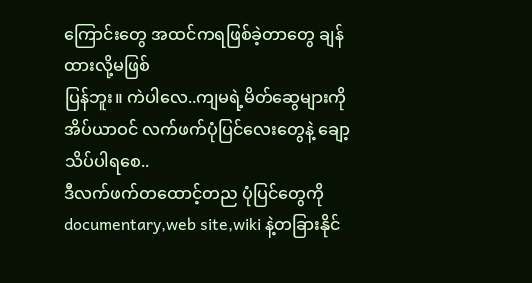ကြောင်းတွေ အထင်ကရဖြစ်ခဲ့တာတွေ ချန်ထားလို့မဖြစ်
ပြန်ဘူး။ ကဲပါလေ..ကျမရဲ့မိတ်ဆွေများကို အိပ်ယာဝင် လက်ဖက်ပုံပြင်လေးတွေနဲ့ ချော့သိပ်ပါရစေ..
ဒီလက်ဖက်တထောင့်တည ပုံပြင်တွေကို documentary,web site,wiki နဲ့တခြားနိုင်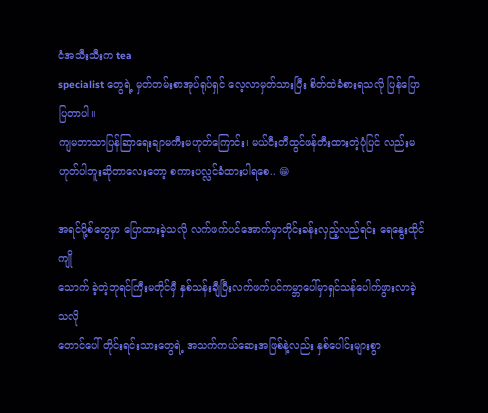ငံအသီးသီးက tea
specialist တွေရဲ့ မှတ်တမ်းစာအုပ်ရုပ်ရှင် လေ့လာမှတ်သားပြီး စိတ်ထဲခံစားရသလို ပြန်ပြောပြတာပါ။
ကျမဘာသာပြန်ဆြာရေးချာမကီးမဟုတ်ကြောင်း၊ မယ်ငီးတီထွင်ဖန်တီးထားတဲ့ပုံပြင် လည်းမဟုတ်ပါဘူးဆိုတာလေးတော့ စကားပလ္လင်ခံထားပါရစေ.. 😁

အရင်ပို့စ်တွေမှာ ပြောထားခဲ့သလို လက်ဖက်ပင်အောက်မှာတိုင်းခန်းလှည့်လည်ရင်း ရေနွေးထိုင်ကျို
သောက် ခဲ့တဲ့ဘုရင်ကြီးမတိုင်မှီ နှစ်သန်းချီပြီးလက်ဖက်ပင်ကမ္ဘာပေါ်မှာရှင်သန်ပေါက်ဖွားလာခဲ့ သလို
တောင်ပေါ် တိုင်းရင်းသားတွေရဲ့ အသက်ကယ်ဆေးအဖြစ်နဲ့လည်း နှစ်ပေါင်းများစွာ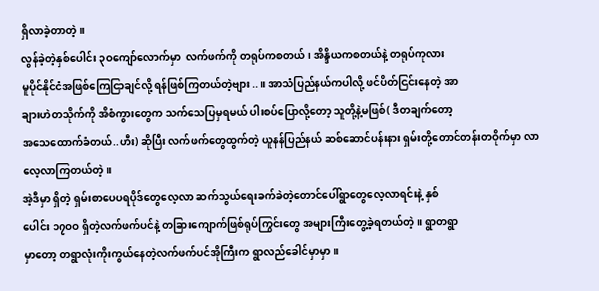ရှိလာခဲ့တာတဲ့။
လွန်ခဲ့တဲ့နှစ်ပေါင်း ၃ဝကျော်လောက်မှာ  လက်ဖက်ကို တရုပ်ကစတယ်၊ အိန္ဒိယကစတယ်နဲ့ တရုပ်ကုလား
မူပိုင်နိုင်ငံအဖြစ်ကြေငြာချင်လို့ ရန်ဖြစ်ကြတယ်တဲ့ဗျား..။ အာသံပြည်နယ်ကပါလို့ ဖင်ပိတ်ငြင်းနေတဲ့ အာ
ချားဟဲတသိုက်ကို အိစံကွားတွေက သက်သေပြမှရမယ် ပါးစပ်ပြောလို့တော့ သူတို့နဲ့မဖြစ်( ဒီတချက်တော့
အသေထောက်ခံတယ်..ဟီး) ဆိုပြီး လက်ဖက်တွေထွက်တဲ့ ယူနန်ပြည်နယ် ဆစ်ဆောင်ပန်းနား ရှမ်းတို့တောင်တန်းတဝိုက်မှာ လာလေ့လာကြတယ်တဲ့။
အဲ့ဒီမှာ ရှိတဲ့ ရှမ်းစာပေပရပိုဒ်တွေလေ့လာ ဆက်သွယ်ရေးခက်ခဲတဲ့တောင်ပေါ်ရွာတွေလေ့လာရင်းနဲ့ နှစ်
ပေါင်း ၁၇ဝဝ ရှိတဲ့လက်ဖက်ပင်နဲ့ တခြားကျောက်ဖြစ်ရုပ်ကြွင်းတွေ အများကြီးတွေ့ခဲ့ရတယ်တဲ့။ ရွာတရွာ
မှာတော့ တရွာလုံးကိုးကွယ်နေတဲ့လက်ဖက်ပင်အိုကြီးက ရွာလည်ခေါင်မှာမှာ။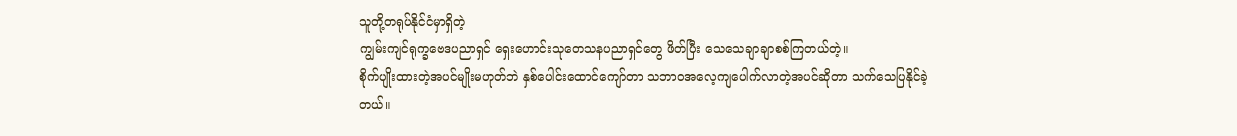သူတို့တရုပ်နိုင်ငံမှာရှိတဲ့
ကျွမ်းကျင်ရုက္ခဗေဒပညာရှင် ရှေးဟောင်းသုတေသနပညာရှင်တွေ ဖိတ်ပြီး သေသေချာချာစစ်ကြတယ်တဲ့။
စိုက်ပျိုးထားတဲ့အပင်မျိုးမဟုတ်ဘဲ နှစ်ပေါင်းထောင်ကျော်တာ သဘာဝအလေ့ကျပေါက်လာတဲ့အပင်ဆိုတာ သက်သေပြနိုင်ခဲ့တယ်။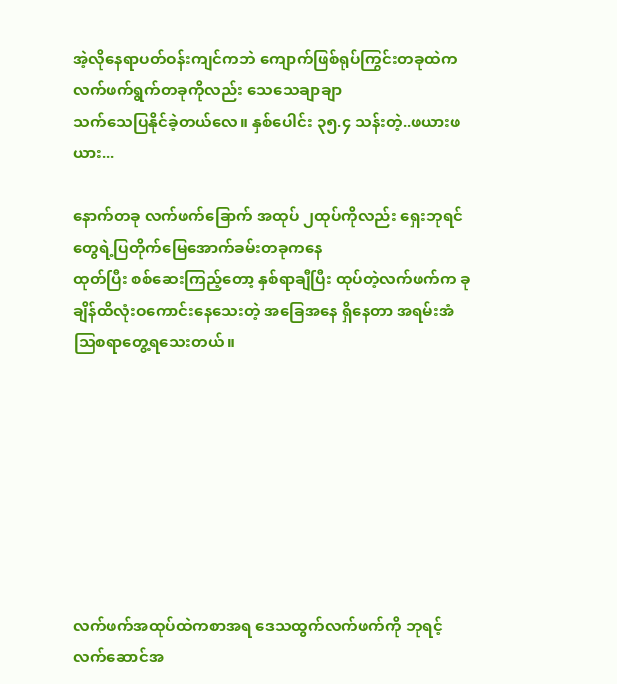အဲ့လိုနေရာပတ်ဝန်းကျင်ကဘဲ ကျောက်ဖြစ်ရုပ်ကြွင်းတခုထဲက လက်ဖက်ရွက်တခုကိုလည်း သေသေချာချာ
သက်သေပြနိုင်ခဲ့တယ်လေ။ နှစ်ပေါင်း ၃၅.၄ သန်းတဲ့..ဖယားဖယား...

နောက်တခု လက်ဖက်ခြောက် အထုပ် ၂ထုပ်ကိုလည်း ရှေးဘုရင်တွေရဲ့ပြတိုက်မြေအောက်ခမ်းတခုကနေ
ထုတ်ပြီး စစ်ဆေးကြည့်တော့ နှစ်ရာချီပြီး ထုပ်တဲ့လက်ဖက်က ခုချိန်ထိလုံးဝကောင်းနေသေးတဲ့ အခြေအနေ ရှိနေတာ အရမ်းအံသြစရာတွေ့ရသေးတယ်။








လက်ဖက်အထုပ်ထဲကစာအရ ဒေသထွက်လက်ဖက်ကို ဘုရင့်လက်ဆောင်အ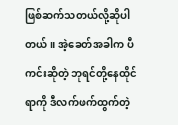ဖြစ်ဆက်သတယ်လို့ဆိုပါ
တယ်။ အဲ့ခေတ်အခါက ပီကင်းဆိုတဲ့ ဘုရင်တို့နေထိုင်ရာကို ဒီလက်ဖက်ထွက်တဲ့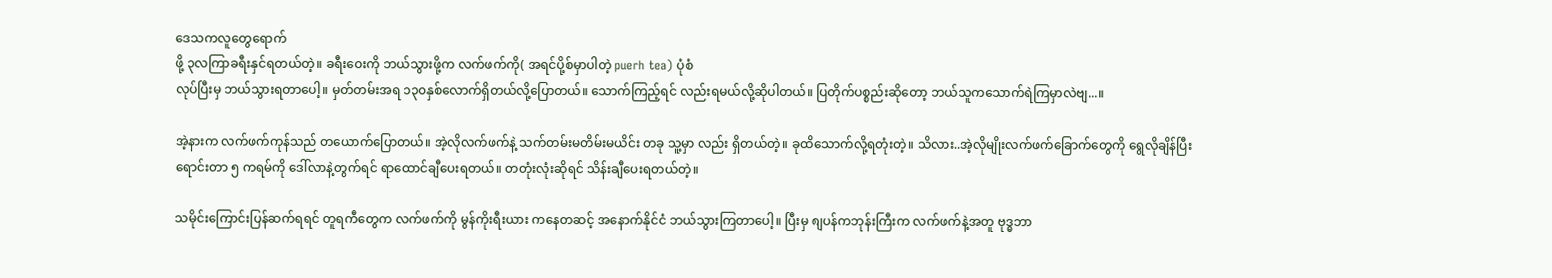ဒေသကလူတွေရောက်
ဖို့ ၃လကြာခရီးနှင်ရတယ်တဲ့။ ခရီးဝေးကို ဘယ်သွားဖို့က လက်ဖက်ကို( အရင်ပို့စ်မှာပါတဲ့ puerh tea) ပုံစံ
လုပ်ပြီးမှ ဘယ်သွားရတာပေါ့။ မှတ်တမ်းအရ ၁၃၀နှစ်လောက်ရှိတယ်လို့ပြောတယ်။ သောက်ကြည့်ရင် လည်းရမယ်လို့ဆိုပါတယ်။ ပြတိုက်ပစ္စည်းဆိုတော့ ဘယ်သူကသောက်ရဲကြမှာလဲဗျ...။

အဲ့နားက လက်ဖက်ကုန်သည် တယောက်ပြောတယ်။ အဲ့လိုလက်ဖက်နဲ့ သက်တမ်းမတိမ်းမယိင်း တခု သူ့မှာ လည်း ရှိတယ်တဲ့။ ခုထိသောက်လို့ရတုံးတဲ့။ သိလား..အဲ့လိုမျိုးလက်ဖက်ခြောက်တွေကို ရွေလိုချိန်ပြီး
ရောင်းတာ ၅ ကရမ်ကို ဒေါ်လာနဲ့တွက်ရင် ရာထောင်ချီပေးရတယ်။ တတုံးလုံးဆိုရင် သိန်းချီပေးရတယ်တဲ့။

သမိုင်းကြောင်းပြန်ဆက်ရရင် တူရကီတွေက လက်ဖက်ကို မွန်ကိုးရီးယား ကနေတဆင့် အနောက်နိုင်ငံ ဘယ်သွားကြတာပေါ့။ ပြီးမှ ၈ျပန်ကဘုန်းကြီးက လက်ဖက်နဲ့အတူ ဗုဒ္ဓဘာ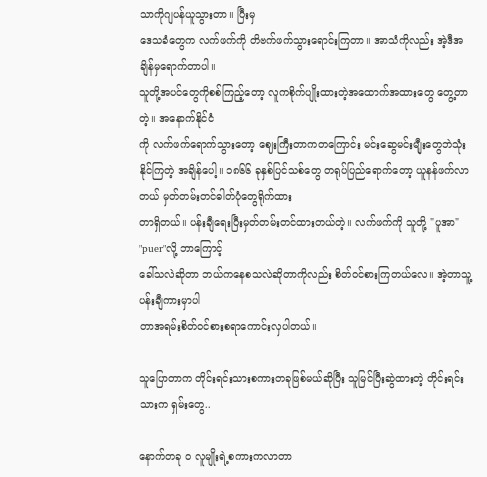သာကိုဂျပန်ယူသွားတာ။ ပြီးမှ
ဒေသခံတွေက လက်ဖက်ကို တိဗက်ဖက်သွားရောင်းကြတာ။ အာသံကိုလည်း အဲ့ဒီအချိန်မှရောက်တာပါ။
သူတို့အပင်တွေကိုစစ်ကြည့်တော့ လူကစိုက်ပျိုးထားတဲ့အထောက်အထားတွေ တွေ့တာတဲ့။ အနောက်နိုင်ငံ
ကို လက်ဖက်ရောက်သွားတော့ ဈေးကြီးတာကတကြောင်း မင်းဆွေမင်းမျီုးတွေဘဲသုံးနိုင်ကြတဲ့ အချိန်ပေါ့။ ၁၈၆၆ ခုနှစ်ပြင်သစ်တွေ တရုပ်ပြည်ရောက်တော့ ယူနန်ဖက်လာတယ် မှတ်တမ်းတင်ဓါတ်ပုံတွေရိုက်ထား
တာရှိတယ်။ ပန်းချီရေးပြီးမှတ်တမ်းတင်ထားတယ်တဲ့။ လက်ဖက်ကို သူတို့ "ပူအာ" "puer"လို့ ဘာကြောင့်
ခေါ်သလဲဆိုတာ ဘယ်ကနေစသလဲဆိုတာကိုလည်း စိတ်ဝင်စားကြတယ်လေ။ အဲ့တာသူ့ပန်းချီကားမှာပါ
တာအရမ်းစိတ်ဝင်စားစရာကောင်းလှပါတယ်။

သူပြောတာက တိုင်းရင်းသားစကားတခုဖြစ်မယ်ဆိုပြီး သူမြင်ပြီးဆွဲထားတဲ့ တိုင်းရင်းသားက ရှမ်းတွေ..

နောက်တခု ဝ လူမျိုးရဲ့စကားကလာတာ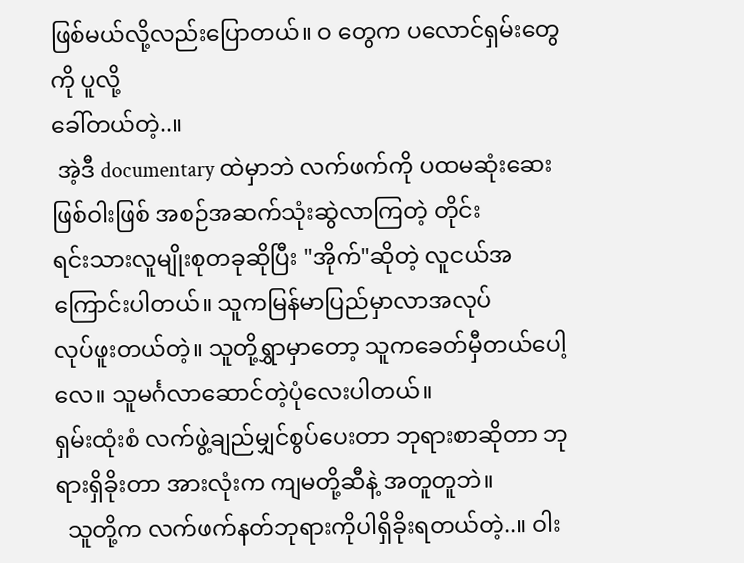ဖြစ်မယ်လို့လည်းပြောတယ်။ ဝ တွေက ပလောင်ရှမ်းတွေကို ပူလို့
ခေါ်တယ်တဲ့..။
 အဲ့ဒီ documentary ထဲမှာဘဲ လက်ဖက်ကို ပထမဆုံးဆေးဖြစ်ဝါးဖြစ် အစဉ်အဆက်သုံးဆွဲလာကြတဲ့ တိုင်း
ရင်းသားလူမျိုးစုတခုဆိုပြီး "အိုက်"ဆိုတဲ့ လူငယ်အကြောင်းပါတယ်။ သူကမြန်မာပြည်မှာလာအလုပ်
လုပ်ဖူးတယ်တဲ့။ သူတို့ရွှာမှာတော့ သူကခေတ်မှီတယ်ပေါ့လေ။ သူမင်္ဂလာဆောင်တဲ့ပုံလေးပါတယ်။
ရှမ်းထုံးစံ လက်ဖွဲ့ချည်မျှင်စွပ်ပေးတာ ဘုရားစာဆိုတာ ဘုရားရှိခိုးတာ အားလုံးက ကျမတို့ဆီနဲ့ အတူတူဘဲ။
  သူတို့က လက်ဖက်နတ်ဘုရားကိုပါရှိခိုးရတယ်တဲ့..။ ဝါး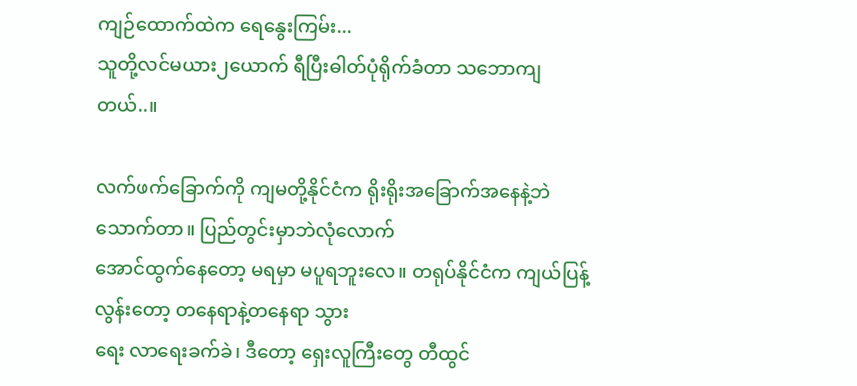ကျဉ်ထောက်ထဲက ရေနွေးကြမ်း...
သူတို့လင်မယား၂ယောက် ရီပြီးဓါတ်ပုံရိုက်ခံတာ သဘောကျတယ်..။

လက်ဖက်ခြောက်ကို ကျမတို့နိုင်ငံက ရိုးရိုးအခြောက်အနေနဲ့ဘဲသောက်တာ။ ပြည်တွင်းမှာဘဲလုံလောက်
အောင်ထွက်နေတော့ မရမှာ မပူရဘူးလေ။ တရုပ်နိုင်ငံက ကျယ်ပြန့်လွန်းတော့ တနေရာနဲ့တနေရာ သွား
ရေး လာရေးခက်ခဲ၊ ဒီတော့ ရှေးလူကြီးတွေ တီထွင်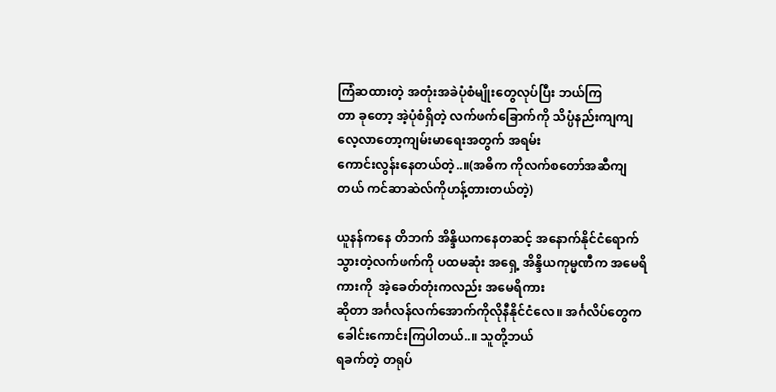ကြံဆထားတဲ့ အတုံးအခဲပုံစံမျိုးတွေလုပ်ပြီး ဘယ်ကြ
တာ ခုတော့ အဲ့ပုံစံရှိတဲ့ လက်ဖက်ခြောက်ကို သိပ္ပံနည်းကျကျလေ့လာတော့ကျမ်းမာရေးအတွက် အရမ်း
ကောင်းလွန်းနေတယ်တဲ့..။(အဓိက ကိုလက်စတော်အဆီကျတယ် ကင်ဆာဆဲလ်ကိုဟန့်တားတယ်တဲ့)

ယူနန်ကနေ တိဘက် အိန္ဒိယကနေတဆင့် အနောက်နိုင်ငံရောက်သွားတဲ့လက်ဖက်ကို ပထမဆုံး အရှေ့ အိန္ဒိယကုမ္မဏီက အမေရိကားကို  အဲ့ခေတ်တုံးကလည်း အမေရိကား
ဆိုတာ အင်္ဂလန်လက်အောက်ကိုလိုနီနိုင်ငံလေ။ အင်္ဂလိပ်တွေက ခေါင်းကောင်းကြပါတယ်..။ သူတို့ဘယ်
ရခက်တဲ့ တရုပ်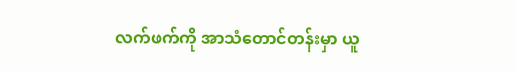လက်ဖက်ကို အာသံတောင်တန်းမှာ ယူ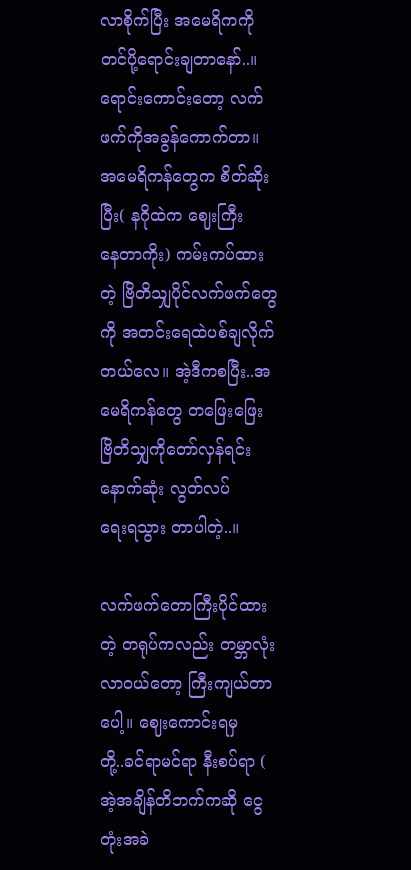လာစိုက်ပြီး အမေရိကကိုတင်ပို့ရောင်းချတာနော်..။
ရောင်းကောင်းတော့ လက်ဖက်ကိုအခွန်ကောက်တာ။ အမေရိကန်တွေက စိတ်ဆိုးပြီး( နဂိုထဲက ဈေးကြီး
နေတာကိုး) ကမ်းကပ်ထားတဲ့ ဗြိတိသျှပိုင်လက်ဖက်တွေကို အတင်းရေထဲပစ်ချလိုက်
တယ်လေ။ အဲ့ဒီကစပြီး..အမေရိကန်တွေ တဖြေးဖြေး ဗြိတိသျှကိုတော်လှန်ရင်း နောက်ဆုံး လွတ်လပ်
ရေးရသွား တာပါတဲ့..။

လက်ဖက်တောကြီးပိုင်ထားတဲ့ တရုပ်ကလည်း တမ္ဘာလုံးလာဝယ်တော့ ကြီးကျယ်တာပေါ့။ ဈေးကောင်းရမှ
တို့..ခင်ရာမင်ရာ နီးစပ်ရာ ( အဲ့အချိန်တိဘက်ကဆို ငွေတုံးအခဲ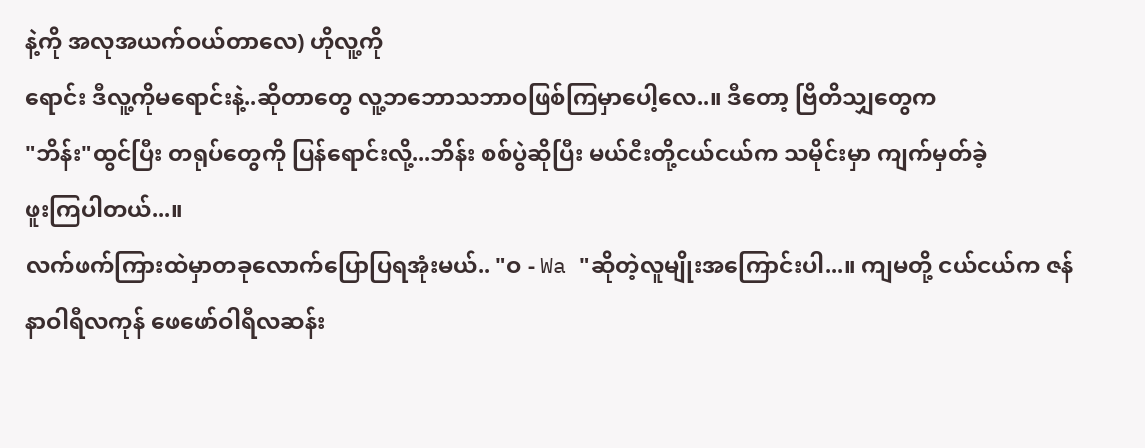နဲ့ကို အလုအယက်ဝယ်တာလေ) ဟိုလူ့ကို
ရောင်း ဒီလူ့ကိုမရောင်းနဲ့..ဆိုတာတွေ လူ့ဘဘောသဘာဝဖြစ်ကြမှာပေါ့လေ..။ ဒီတော့ ဗြိတိသျှတွေက
"ဘိန်း"ထွင်ပြီး တရုပ်တွေကို ပြန်ရောင်းလို့...ဘိန်း စစ်ပွဲဆိုပြီး မယ်ငီးတို့ငယ်ငယ်က သမိုင်းမှာ ကျက်မှတ်ခဲ့
ဖူးကြပါတယ်...။
လက်ဖက်ကြားထဲမှာတခုလောက်ပြောပြရအုံးမယ်.. "ဝ - Wa "ဆိုတဲ့လူမျိုးအကြောင်းပါ...။ ကျမတို့ ငယ်ငယ်က ဇန်နာဝါရီလကုန် ဖေဖော်ဝါရီလဆန်း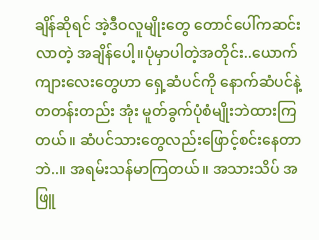ချိန်ဆိုရင် အဲ့ဒီဝလူမျိုးတွေ တောင်ပေါ်ကဆင်း လာတဲ့ အချိန်ပေါ့။ပုံမှာပါတဲ့အတိုင်း..ယောက်ကျားလေးတွေဟာ ရှေ့ဆံပင်ကို နောက်ဆံပင်နဲ့တတန်းတည်း အုံး မူတ်ခွက်ပုံစံမျိုးဘဲထားကြတယ်။ ဆံပင်သားတွေလည်းဖြောင့်စင်းနေတာဘဲ..။ အရမ်းသန်မာကြတယ်။ အသားသိပ် အဖြူ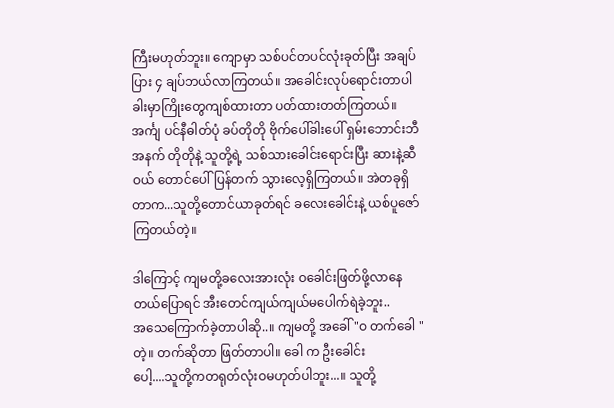ကြီးမဟုတ်ဘူး။ ကျောမှာ သစ်ပင်တပင်လုံးခုတ်ပြီး အချပ်ပြား ၄ ချပ်ဘယ်လာကြတယ်။ အခေါင်းလုပ်ရောင်းတာပါ ခါးမှာကြိုးတွေကျစ်ထားတာ ပတ်ထားတတ်ကြတယ်။ အင်္ကျ ပင်နီဓါတ်ပုံ ခပ်တိုတို ဗိုက်ပေါ်ခါးပေါ် ရှမ်းဘောင်းဘီအနက် တိုတိုနဲ့ သူတို့ရဲ့ သစ်သားခေါင်းရောင်းပြီး ဆားနဲ့ဆီဝယ် တောင်ပေါ်ပြန်တက် သွားလေ့ရှိကြတယ်။ အဲတခုရှိတာက...သူတို့တောင်ယာခုတ်ရင် ခလေးခေါင်းနဲ့ ယစ်ပူဇော်ကြတယ်တဲ့။

ဒါကြောင့် ကျမတို့ခလေးအားလုံး ဝခေါင်းဖြတ်ဖို့လာနေတယ်ပြောရင် အီးတေင်ကျယ်ကျယ်မပေါက်ရဲခဲ့ဘူး..
အသေကြောက်ခဲ့တာပါဆို..။ ကျမတို့ အခေါ် "ဝ တက်ခေါ "တဲ့။ တက်ဆိုတာ ဖြတ်တာပါ။ ခေါ က ဦးခေါင်း
ပေါ့....သူတို့ကတရုတ်လုံးဝမဟုတ်ပါဘူး...။ သူတို့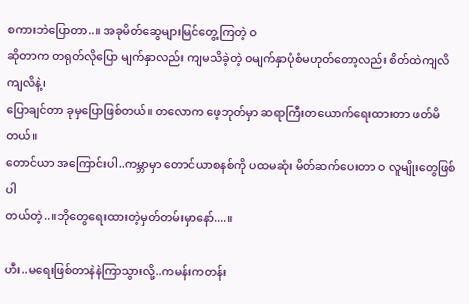စကားဘဲပြောတာ..။ အခုမိတ်ဆွေများမြင်တွေ့ကြတဲ့ ဝ
ဆိုတာက တရုတ်လိုပြော မျက်နှာလည်း ကျမသိခဲ့တဲ့ ဝမျက်နှာပုံစံမဟုတ်တော့လည်း စိတ်ထဲကျလိကျလိနဲ့၊
ပြောချင်တာ ခုမှပြောဖြစ်တယ်။ တလောက ဖေ့ဘုတ်မှာ ဆရာကြီးတယောက်ရေးထားတာ ဖတ်မိတယ်။
တောင်ယာ အကြောင်းပါ..ကမ္ဘာမှာ တောင်ယာစနစ်ကို ပထမဆုံး မိတ်ဆက်ပေးတာ ဝ လူမျိုးတွေဖြစ်ပါ
တယ်တဲ့..။ဘိုတွေရေးထားတဲ့မှတ်တမ်းမှာနော်....။

ဟီး..မရေးဖြစ်တာနဲနဲကြာသွားလို့..ကမန်းကတန်း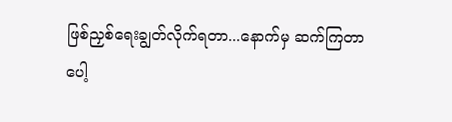ဖြစ်ညှစ်ရေးချွတ်လိုက်ရတာ...နောက်မှ ဆက်ကြတာ
ပေါ့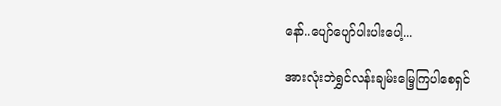နော်..ပျော်ပျော်ပါးပါးပေါ့...

အားလုံးဘဲရွှင်လန်းချမ်းမြေ့ကြပါစေရှင်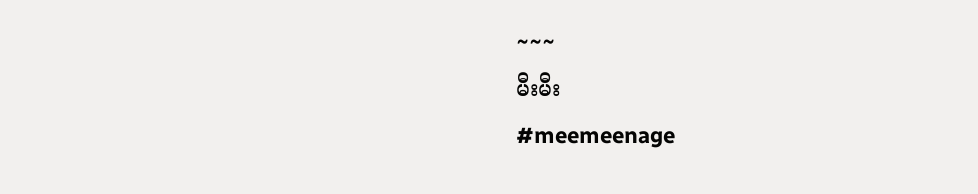~~~
မီးမီး
#meemeenage